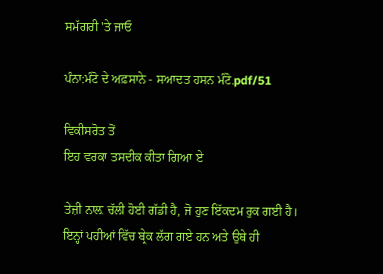ਸਮੱਗਰੀ 'ਤੇ ਜਾਓ

ਪੰਨਾ:ਮੰਟੋ ਦੇ ਅਫ਼ਸਾਨੇ - ਸਆਦਤ ਹਸਨ ਮੰਟੋ.pdf/51

ਵਿਕੀਸਰੋਤ ਤੋਂ
ਇਹ ਵਰਕਾ ਤਸਦੀਕ ਕੀਤਾ ਗਿਆ ਏ

ਤੇਜ਼ੀ ਨਾਲ਼ ਚੱਲੀ ਹੋਈ ਗੱਡੀ ਹੈ, ਜੋ ਹੁਣ ਇੱਕਦਮ ਰੁਕ ਗਈ ਹੈ। ਇਨ੍ਹਾਂ ਪਹੀਆਂ ਵਿੱਚ ਬ੍ਰੇਕ ਲੱਗ ਗਏ ਹਨ ਅਤੇ ਉਥੇ ਹੀ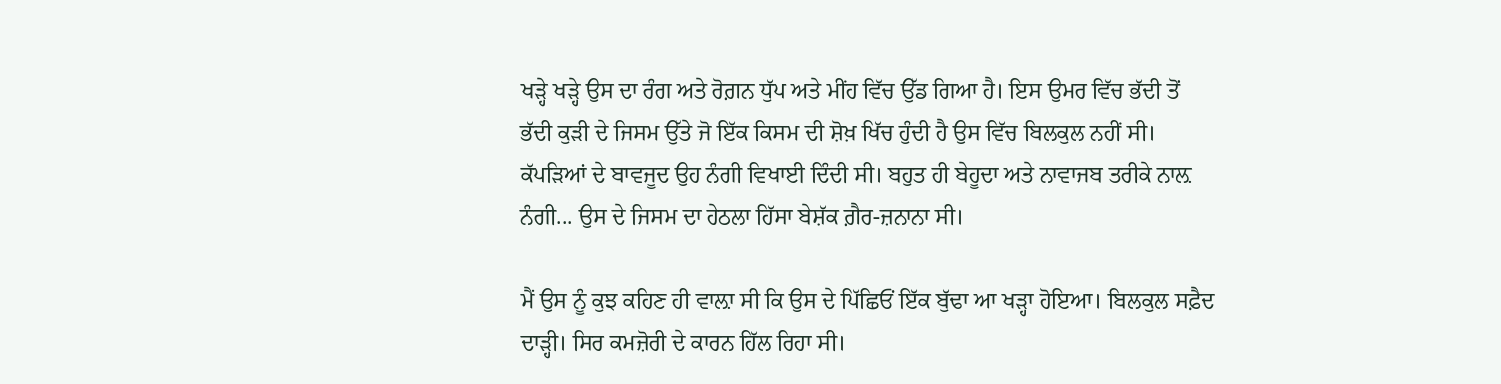ਖੜ੍ਹੇ ਖੜ੍ਹੇ ਉਸ ਦਾ ਰੰਗ ਅਤੇ ਰੋਗ਼ਨ ਧੁੱਪ ਅਤੇ ਮੀਂਹ ਵਿੱਚ ਉੱਡ ਗਿਆ ਹੈ। ਇਸ ਉਮਰ ਵਿੱਚ ਭੱਦੀ ਤੋਂ ਭੱਦੀ ਕੁੜੀ ਦੇ ਜਿਸਮ ਉੱਤੇ ਜੋ ਇੱਕ ਕਿਸਮ ਦੀ ਸ਼ੋਖ਼ ਖਿੱਚ ਹੁੰਦੀ ਹੈ ਉਸ ਵਿੱਚ ਬਿਲਕੁਲ ਨਹੀਂ ਸੀ। ਕੱਪੜਿਆਂ ਦੇ ਬਾਵਜੂਦ ਉਹ ਨੰਗੀ ਵਿਖਾਈ ਦਿੰਦੀ ਸੀ। ਬਹੁਤ ਹੀ ਬੇਹੂਦਾ ਅਤੇ ਨਾਵਾਜਬ ਤਰੀਕੇ ਨਾਲ਼ ਨੰਗੀ... ਉਸ ਦੇ ਜਿਸਮ ਦਾ ਹੇਠਲਾ ਹਿੱਸਾ ਬੇਸ਼ੱਕ ਗ਼ੈਰ-ਜ਼ਨਾਨਾ ਸੀ।

ਮੈਂ ਉਸ ਨੂੰ ਕੁਝ ਕਹਿਣ ਹੀ ਵਾਲ਼ਾ ਸੀ ਕਿ ਉਸ ਦੇ ਪਿੱਛਿਓਂ ਇੱਕ ਬੁੱਢਾ ਆ ਖੜ੍ਹਾ ਹੋਇਆ। ਬਿਲਕੁਲ ਸਫ਼ੈਦ ਦਾੜ੍ਹੀ। ਸਿਰ ਕਮਜ਼ੋਰੀ ਦੇ ਕਾਰਨ ਹਿੱਲ ਰਿਹਾ ਸੀ।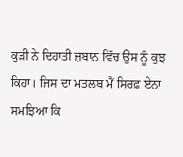ਕੁੜੀ ਨੇ ਦਿਹਾਤੀ ਜ਼ਬਾਨ ਵਿੱਚ ਉਸ ਨੂੰ ਕੁਝ ਕਿਹਾ। ਜਿਸ ਦਾ ਮਤਲਬ ਮੈਂ ਸਿਰਫ਼ ਏਨਾ ਸਮਝਿਆ ਕਿ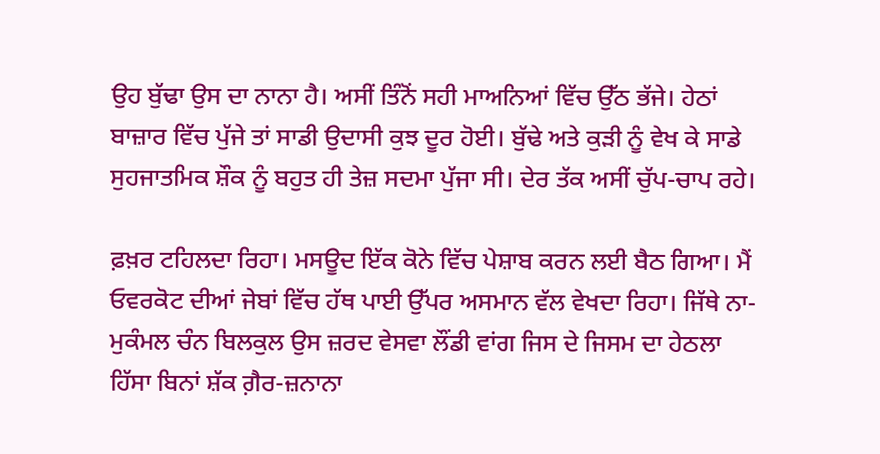ਉਹ ਬੁੱਢਾ ਉਸ ਦਾ ਨਾਨਾ ਹੈ। ਅਸੀਂ ਤਿੰਨੋਂ ਸਹੀ ਮਾਅਨਿਆਂ ਵਿੱਚ ਉੱਠ ਭੱਜੇ। ਹੇਠਾਂ ਬਾਜ਼ਾਰ ਵਿੱਚ ਪੁੱਜੇ ਤਾਂ ਸਾਡੀ ਉਦਾਸੀ ਕੁਝ ਦੂਰ ਹੋਈ। ਬੁੱਢੇ ਅਤੇ ਕੁੜੀ ਨੂੰ ਵੇਖ ਕੇ ਸਾਡੇ ਸੁਹਜਾਤਮਿਕ ਸ਼ੌਕ ਨੂੰ ਬਹੁਤ ਹੀ ਤੇਜ਼ ਸਦਮਾ ਪੁੱਜਾ ਸੀ। ਦੇਰ ਤੱਕ ਅਸੀਂ ਚੁੱਪ-ਚਾਪ ਰਹੇ।

ਫ਼ਖ਼ਰ ਟਹਿਲਦਾ ਰਿਹਾ। ਮਸਊਦ ਇੱਕ ਕੋਨੇ ਵਿੱਚ ਪੇਸ਼ਾਬ ਕਰਨ ਲਈ ਬੈਠ ਗਿਆ। ਮੈਂ ਓਵਰਕੋਟ ਦੀਆਂ ਜੇਬਾਂ ਵਿੱਚ ਹੱਥ ਪਾਈ ਉੱਪਰ ਅਸਮਾਨ ਵੱਲ ਵੇਖਦਾ ਰਿਹਾ। ਜਿੱਥੇ ਨਾ-ਮੁਕੰਮਲ ਚੰਨ ਬਿਲਕੁਲ ਉਸ ਜ਼ਰਦ ਵੇਸਵਾ ਲੌਂਡੀ ਵਾਂਗ ਜਿਸ ਦੇ ਜਿਸਮ ਦਾ ਹੇਠਲਾ ਹਿੱਸਾ ਬਿਨਾਂ ਸ਼ੱਕ ਗ਼ੈਰ-ਜ਼ਨਾਨਾ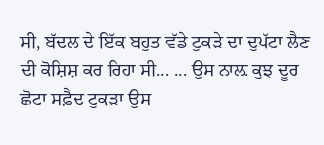ਸੀ, ਬੱਦਲ ਦੇ ਇੱਕ ਬਹੁਤ ਵੱਡੇ ਟੁਕੜੇ ਦਾ ਦੁਪੱਟਾ ਲੈਣ ਦੀ ਕੋਸ਼ਿਸ਼ ਕਰ ਰਿਹਾ ਸੀ... ... ਉਸ ਨਾਲ਼ ਕੁਝ ਦੂਰ ਛੋਟਾ ਸਫ਼ੈਦ ਟੁਕੜਾ ਉਸ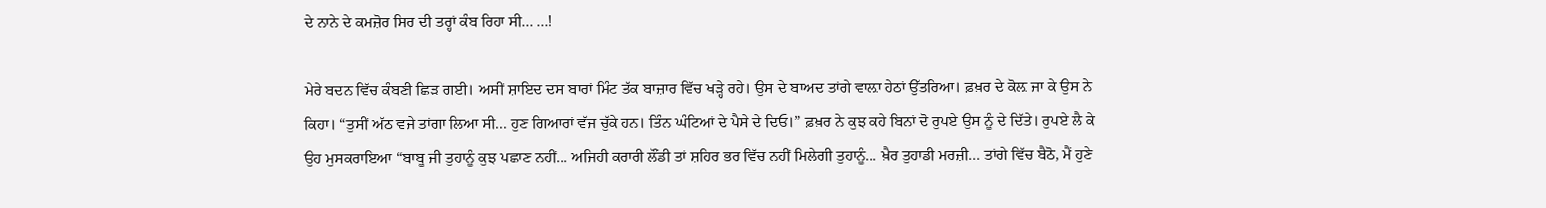ਦੇ ਨਾਨੇ ਦੇ ਕਮਜ਼ੋਰ ਸਿਰ ਦੀ ਤਰ੍ਹਾਂ ਕੰਬ ਰਿਹਾ ਸੀ... ...!

ਮੇਰੇ ਬਦਨ ਵਿੱਚ ਕੰਬਣੀ ਛਿੜ ਗਈ। ਅਸੀਂ ਸ਼ਾਇਦ ਦਸ ਬਾਰਾਂ ਮਿੰਟ ਤੱਕ ਬਾਜ਼ਾਰ ਵਿੱਚ ਖੜ੍ਹੇ ਰਹੇ। ਉਸ ਦੇ ਬਾਅਦ ਤਾਂਗੇ ਵਾਲ਼ਾ ਹੇਠਾਂ ਉੱਤਰਿਆ। ਫ਼ਖ਼ਰ ਦੇ ਕੋਲ਼ ਜਾ ਕੇ ਉਸ ਨੇ ਕਿਹਾ। “ਤੁਸੀਂ ਅੱਠ ਵਜੇ ਤਾਂਗਾ ਲਿਆ ਸੀ... ਹੁਣ ਗਿਆਰਾਂ ਵੱਜ ਚੁੱਕੇ ਹਨ। ਤਿੰਨ ਘੰਟਿਆਂ ਦੇ ਪੈਸੇ ਦੇ ਦਿਓ।” ਫ਼ਖ਼ਰ ਨੇ ਕੁਝ ਕਹੇ ਬਿਨਾਂ ਦੋ ਰੁਪਏ ਉਸ ਨੂੰ ਦੇ ਦਿੱਤੇ। ਰੁਪਏ ਲੈ ਕੇ ਉਹ ਮੁਸਕਰਾਇਆ “ਬਾਬੂ ਜੀ ਤੁਹਾਨੂੰ ਕੁਝ ਪਛਾਣ ਨਹੀਂ... ਅਜਿਹੀ ਕਰਾਰੀ ਲੌਂਡੀ ਤਾਂ ਸ਼ਹਿਰ ਭਰ ਵਿੱਚ ਨਹੀਂ ਮਿਲੇਗੀ ਤੁਹਾਨੂੰ... ਖ਼ੈਰ ਤੁਹਾਡੀ ਮਰਜ਼ੀ... ਤਾਂਗੇ ਵਿੱਚ ਬੈਠੋ, ਮੈਂ ਹੁਣੇ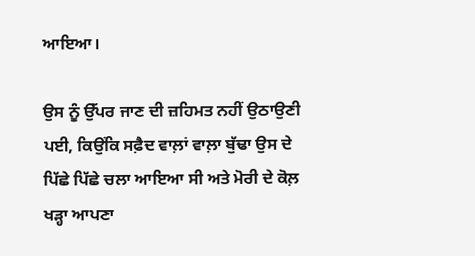ਆਇਆ।

ਉਸ ਨੂੰ ਉੱਪਰ ਜਾਣ ਦੀ ਜ਼ਹਿਮਤ ਨਹੀਂ ਉਠਾਉਣੀ ਪਈ, ਕਿਉਂਕਿ ਸਫ਼ੈਦ ਵਾਲ਼ਾਂ ਵਾਲ਼ਾ ਬੁੱਢਾ ਉਸ ਦੇ ਪਿੱਛੇ ਪਿੱਛੇ ਚਲਾ ਆਇਆ ਸੀ ਅਤੇ ਮੋਰੀ ਦੇ ਕੋਲ਼ ਖੜ੍ਹਾ ਆਪਣਾ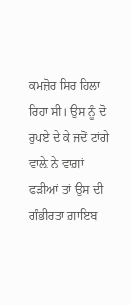ਕਮਜ਼ੋਰ ਸਿਰ ਹਿਲਾ ਰਿਹਾ ਸੀ। ਉਸ ਨੂੰ ਦੋ ਰੁਪਏ ਦੇ ਕੇ ਜਦੋਂ ਟਾਂਗੇ ਵਾਲ਼ੇ ਨੇ ਵਾਗ਼ਾਂ ਫੜੀਆਂ ਤਾਂ ਉਸ ਦੀ ਗੰਭੀਰਤਾ ਗ਼ਾਇਬ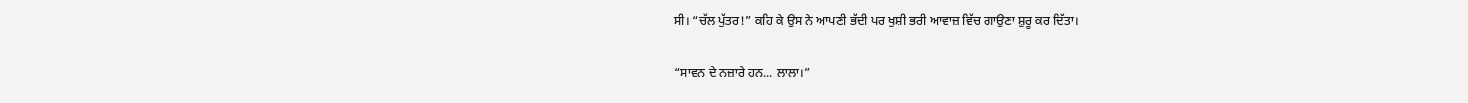ਸੀ। “ਚੱਲ ਪੁੱਤਰ!” ਕਹਿ ਕੇ ਉਸ ਨੇ ਆਪਣੀ ਭੱਦੀ ਪਰ ਖੁਸ਼ੀ ਭਰੀ ਆਵਾਜ਼ ਵਿੱਚ ਗਾਉਣਾ ਸ਼ੁਰੂ ਕਰ ਦਿੱਤਾ।

“ਸਾਵਨ ਦੇ ਨਜ਼ਾਰੇ ਹਨ... ਲਾਲਾ।”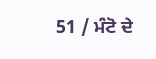51 / ਮੰਟੋ ਦੇ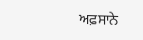ਅਫ਼ਸਾਨੇ